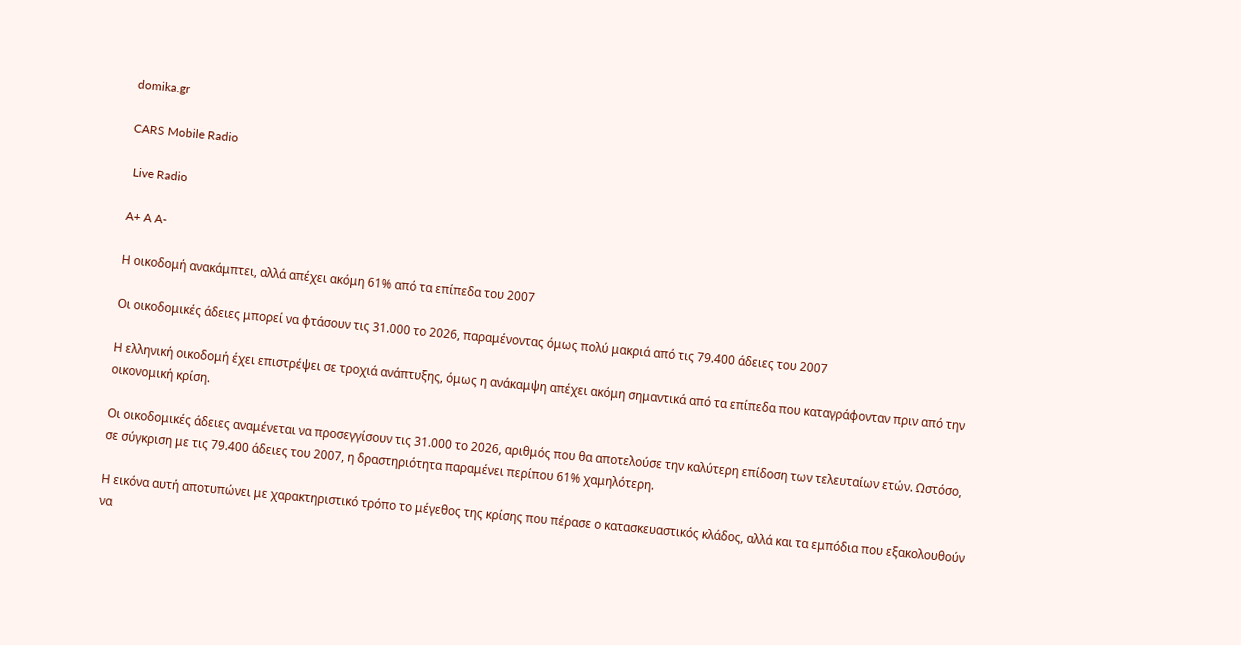domika.gr

CARS Mobile Radio

 Live Radio

A+ A A-

Η οικοδομή ανακάμπτει, αλλά απέχει ακόμη 61% από τα επίπεδα του 2007

Οι οικοδομικές άδειες μπορεί να φτάσουν τις 31.000 το 2026, παραμένοντας όμως πολύ μακριά από τις 79.400 άδειες του 2007

Η ελληνική οικοδομή έχει επιστρέψει σε τροχιά ανάπτυξης, όμως η ανάκαμψη απέχει ακόμη σημαντικά από τα επίπεδα που καταγράφονταν πριν από την οικονομική κρίση.

Οι οικοδομικές άδειες αναμένεται να προσεγγίσουν τις 31.000 το 2026, αριθμός που θα αποτελούσε την καλύτερη επίδοση των τελευταίων ετών. Ωστόσο, σε σύγκριση με τις 79.400 άδειες του 2007, η δραστηριότητα παραμένει περίπου 61% χαμηλότερη.

Η εικόνα αυτή αποτυπώνει με χαρακτηριστικό τρόπο το μέγεθος της κρίσης που πέρασε ο κατασκευαστικός κλάδος, αλλά και τα εμπόδια που εξακολουθούν να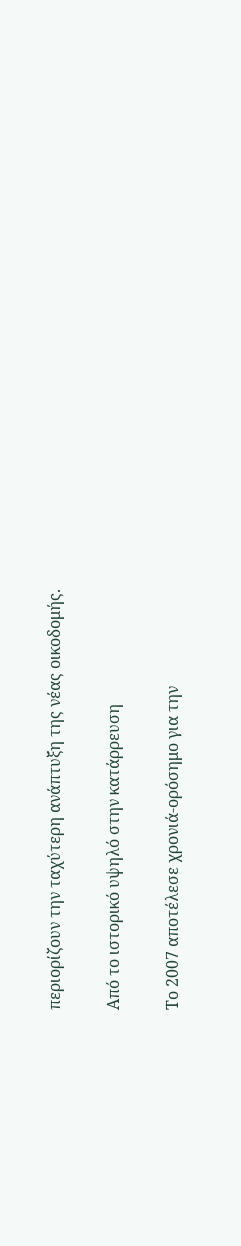περιορίζουν την ταχύτερη ανάπτυξη της νέας οικοδομής.

Από το ιστορικό υψηλό στην κατάρρευση

Το 2007 αποτέλεσε χρονιά-ορόσημο για την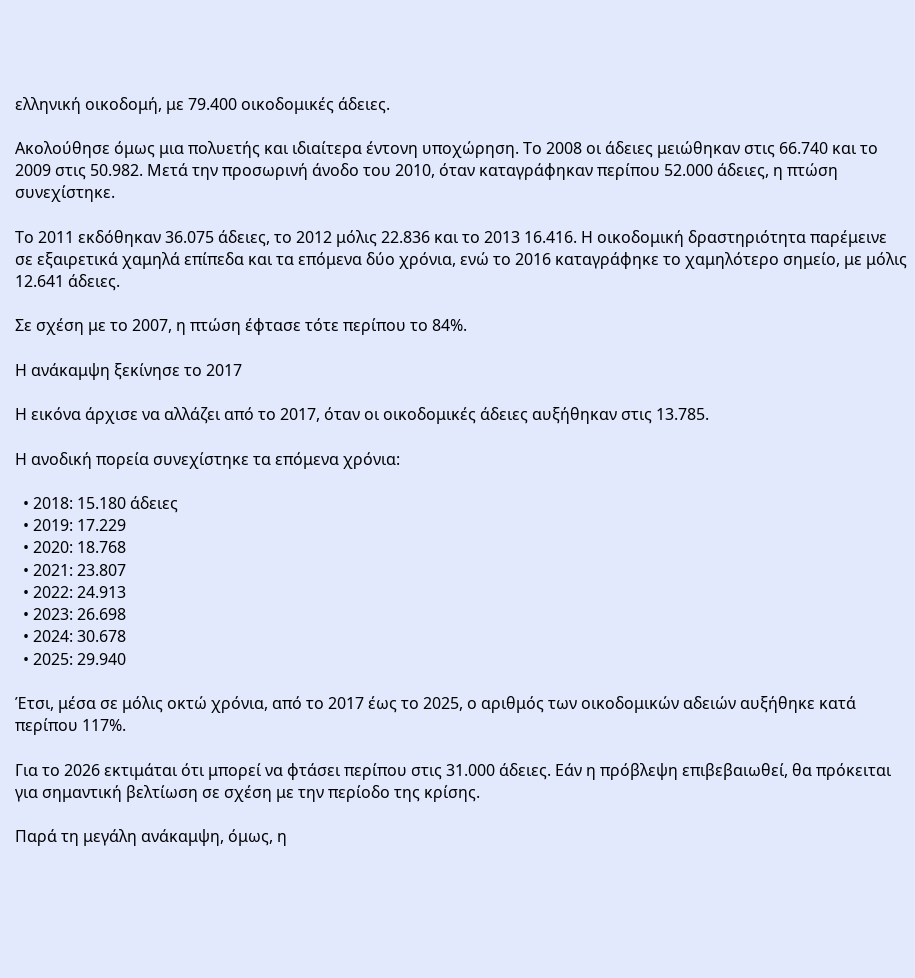ελληνική οικοδομή, με 79.400 οικοδομικές άδειες.

Ακολούθησε όμως μια πολυετής και ιδιαίτερα έντονη υποχώρηση. Το 2008 οι άδειες μειώθηκαν στις 66.740 και το 2009 στις 50.982. Μετά την προσωρινή άνοδο του 2010, όταν καταγράφηκαν περίπου 52.000 άδειες, η πτώση συνεχίστηκε.

Το 2011 εκδόθηκαν 36.075 άδειες, το 2012 μόλις 22.836 και το 2013 16.416. Η οικοδομική δραστηριότητα παρέμεινε σε εξαιρετικά χαμηλά επίπεδα και τα επόμενα δύο χρόνια, ενώ το 2016 καταγράφηκε το χαμηλότερο σημείο, με μόλις 12.641 άδειες.

Σε σχέση με το 2007, η πτώση έφτασε τότε περίπου το 84%.

Η ανάκαμψη ξεκίνησε το 2017

Η εικόνα άρχισε να αλλάζει από το 2017, όταν οι οικοδομικές άδειες αυξήθηκαν στις 13.785.

Η ανοδική πορεία συνεχίστηκε τα επόμενα χρόνια:

  • 2018: 15.180 άδειες
  • 2019: 17.229
  • 2020: 18.768
  • 2021: 23.807
  • 2022: 24.913
  • 2023: 26.698
  • 2024: 30.678
  • 2025: 29.940

Έτσι, μέσα σε μόλις οκτώ χρόνια, από το 2017 έως το 2025, ο αριθμός των οικοδομικών αδειών αυξήθηκε κατά περίπου 117%.

Για το 2026 εκτιμάται ότι μπορεί να φτάσει περίπου στις 31.000 άδειες. Εάν η πρόβλεψη επιβεβαιωθεί, θα πρόκειται για σημαντική βελτίωση σε σχέση με την περίοδο της κρίσης.

Παρά τη μεγάλη ανάκαμψη, όμως, η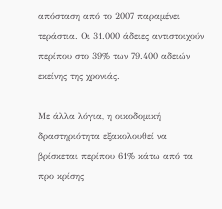απόσταση από το 2007 παραμένει τεράστια. Οι 31.000 άδειες αντιστοιχούν περίπου στο 39% των 79.400 αδειών εκείνης της χρονιάς.

Με άλλα λόγια, η οικοδομική δραστηριότητα εξακολουθεί να βρίσκεται περίπου 61% κάτω από τα προ κρίσης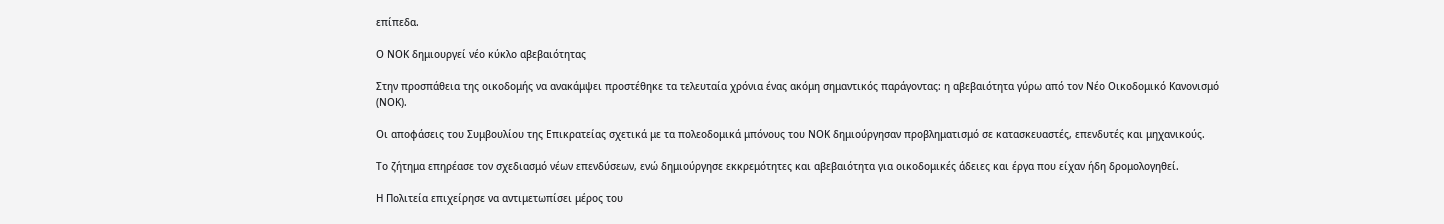επίπεδα.

Ο ΝΟΚ δημιουργεί νέο κύκλο αβεβαιότητας

Στην προσπάθεια της οικοδομής να ανακάμψει προστέθηκε τα τελευταία χρόνια ένας ακόμη σημαντικός παράγοντας: η αβεβαιότητα γύρω από τον Νέο Οικοδομικό Κανονισμό (ΝΟΚ).

Οι αποφάσεις του Συμβουλίου της Επικρατείας σχετικά με τα πολεοδομικά μπόνους του ΝΟΚ δημιούργησαν προβληματισμό σε κατασκευαστές, επενδυτές και μηχανικούς.

Το ζήτημα επηρέασε τον σχεδιασμό νέων επενδύσεων, ενώ δημιούργησε εκκρεμότητες και αβεβαιότητα για οικοδομικές άδειες και έργα που είχαν ήδη δρομολογηθεί.

Η Πολιτεία επιχείρησε να αντιμετωπίσει μέρος του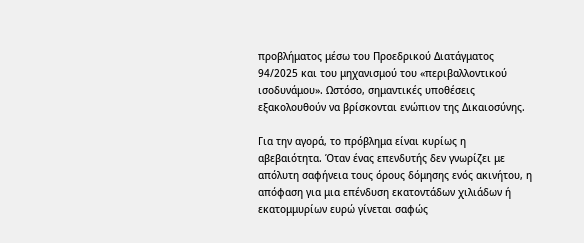προβλήματος μέσω του Προεδρικού Διατάγματος 94/2025 και του μηχανισμού του «περιβαλλοντικού ισοδυνάμου». Ωστόσο, σημαντικές υποθέσεις εξακολουθούν να βρίσκονται ενώπιον της Δικαιοσύνης.

Για την αγορά, το πρόβλημα είναι κυρίως η αβεβαιότητα. Όταν ένας επενδυτής δεν γνωρίζει με απόλυτη σαφήνεια τους όρους δόμησης ενός ακινήτου, η απόφαση για μια επένδυση εκατοντάδων χιλιάδων ή εκατομμυρίων ευρώ γίνεται σαφώς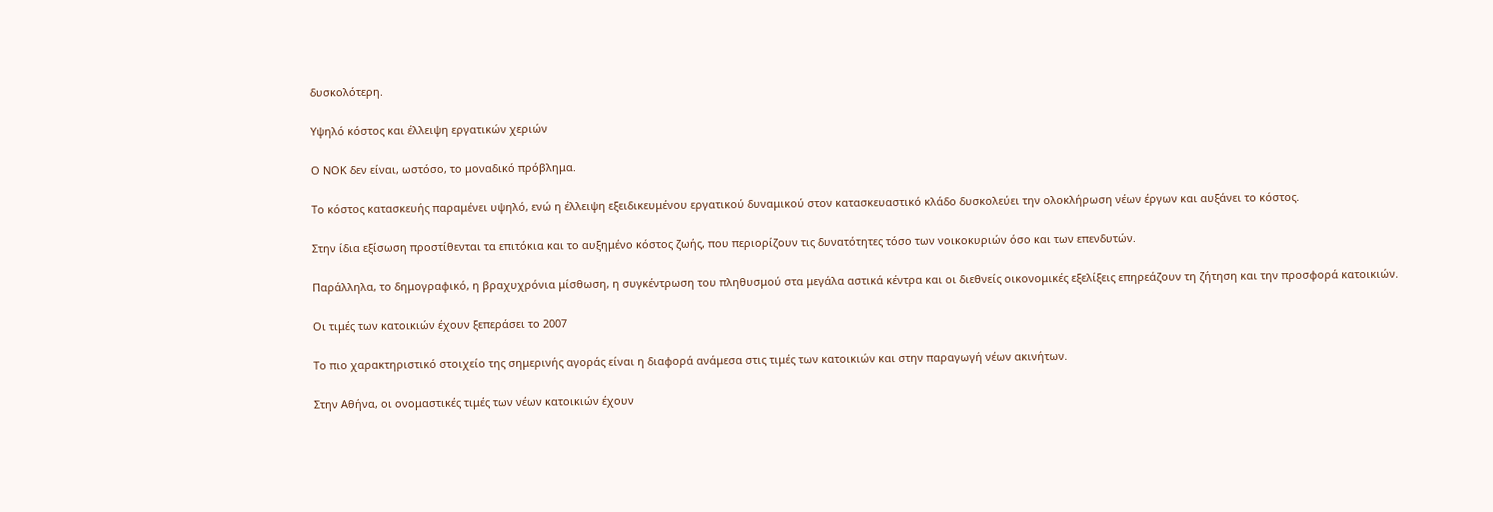δυσκολότερη.

Υψηλό κόστος και έλλειψη εργατικών χεριών

Ο ΝΟΚ δεν είναι, ωστόσο, το μοναδικό πρόβλημα.

Το κόστος κατασκευής παραμένει υψηλό, ενώ η έλλειψη εξειδικευμένου εργατικού δυναμικού στον κατασκευαστικό κλάδο δυσκολεύει την ολοκλήρωση νέων έργων και αυξάνει το κόστος.

Στην ίδια εξίσωση προστίθενται τα επιτόκια και το αυξημένο κόστος ζωής, που περιορίζουν τις δυνατότητες τόσο των νοικοκυριών όσο και των επενδυτών.

Παράλληλα, το δημογραφικό, η βραχυχρόνια μίσθωση, η συγκέντρωση του πληθυσμού στα μεγάλα αστικά κέντρα και οι διεθνείς οικονομικές εξελίξεις επηρεάζουν τη ζήτηση και την προσφορά κατοικιών.

Οι τιμές των κατοικιών έχουν ξεπεράσει το 2007

Το πιο χαρακτηριστικό στοιχείο της σημερινής αγοράς είναι η διαφορά ανάμεσα στις τιμές των κατοικιών και στην παραγωγή νέων ακινήτων.

Στην Αθήνα, οι ονομαστικές τιμές των νέων κατοικιών έχουν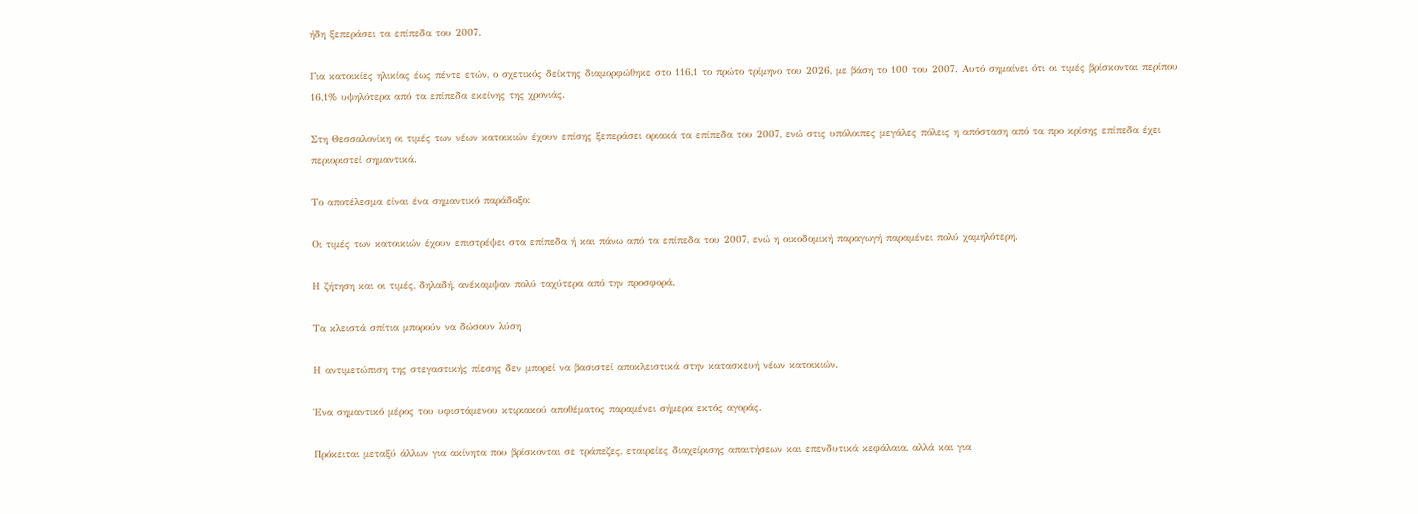ήδη ξεπεράσει τα επίπεδα του 2007.

Για κατοικίες ηλικίας έως πέντε ετών, ο σχετικός δείκτης διαμορφώθηκε στο 116,1 το πρώτο τρίμηνο του 2026, με βάση το 100 του 2007. Αυτό σημαίνει ότι οι τιμές βρίσκονται περίπου 16,1% υψηλότερα από τα επίπεδα εκείνης της χρονιάς.

Στη Θεσσαλονίκη οι τιμές των νέων κατοικιών έχουν επίσης ξεπεράσει οριακά τα επίπεδα του 2007, ενώ στις υπόλοιπες μεγάλες πόλεις η απόσταση από τα προ κρίσης επίπεδα έχει περιοριστεί σημαντικά.

Το αποτέλεσμα είναι ένα σημαντικό παράδοξο:

Οι τιμές των κατοικιών έχουν επιστρέψει στα επίπεδα ή και πάνω από τα επίπεδα του 2007, ενώ η οικοδομική παραγωγή παραμένει πολύ χαμηλότερη.

Η ζήτηση και οι τιμές, δηλαδή, ανέκαμψαν πολύ ταχύτερα από την προσφορά.

Τα κλειστά σπίτια μπορούν να δώσουν λύση

Η αντιμετώπιση της στεγαστικής πίεσης δεν μπορεί να βασιστεί αποκλειστικά στην κατασκευή νέων κατοικιών.

Ένα σημαντικό μέρος του υφιστάμενου κτιριακού αποθέματος παραμένει σήμερα εκτός αγοράς.

Πρόκειται μεταξύ άλλων για ακίνητα που βρίσκονται σε τράπεζες, εταιρείες διαχείρισης απαιτήσεων και επενδυτικά κεφάλαια, αλλά και για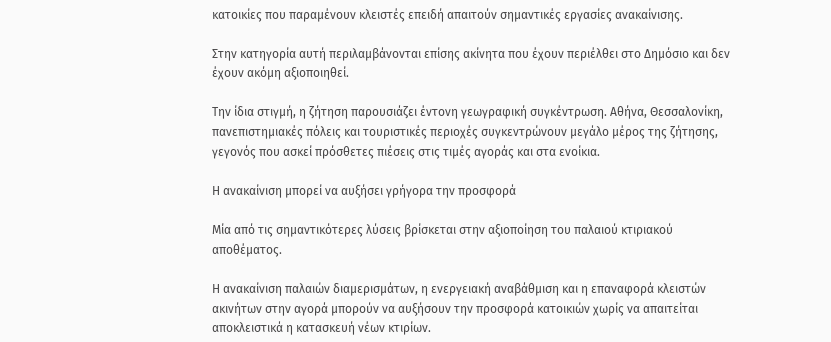κατοικίες που παραμένουν κλειστές επειδή απαιτούν σημαντικές εργασίες ανακαίνισης.

Στην κατηγορία αυτή περιλαμβάνονται επίσης ακίνητα που έχουν περιέλθει στο Δημόσιο και δεν έχουν ακόμη αξιοποιηθεί.

Την ίδια στιγμή, η ζήτηση παρουσιάζει έντονη γεωγραφική συγκέντρωση. Αθήνα, Θεσσαλονίκη, πανεπιστημιακές πόλεις και τουριστικές περιοχές συγκεντρώνουν μεγάλο μέρος της ζήτησης, γεγονός που ασκεί πρόσθετες πιέσεις στις τιμές αγοράς και στα ενοίκια.

Η ανακαίνιση μπορεί να αυξήσει γρήγορα την προσφορά

Μία από τις σημαντικότερες λύσεις βρίσκεται στην αξιοποίηση του παλαιού κτιριακού αποθέματος.

Η ανακαίνιση παλαιών διαμερισμάτων, η ενεργειακή αναβάθμιση και η επαναφορά κλειστών ακινήτων στην αγορά μπορούν να αυξήσουν την προσφορά κατοικιών χωρίς να απαιτείται αποκλειστικά η κατασκευή νέων κτιρίων.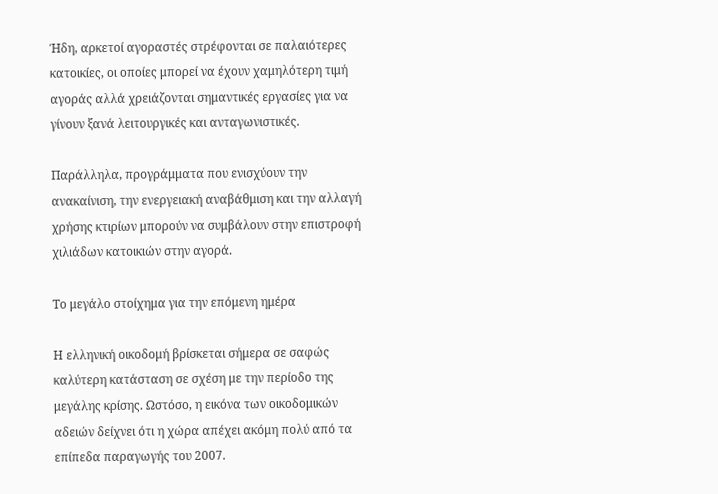Ήδη, αρκετοί αγοραστές στρέφονται σε παλαιότερες κατοικίες, οι οποίες μπορεί να έχουν χαμηλότερη τιμή αγοράς αλλά χρειάζονται σημαντικές εργασίες για να γίνουν ξανά λειτουργικές και ανταγωνιστικές.

Παράλληλα, προγράμματα που ενισχύουν την ανακαίνιση, την ενεργειακή αναβάθμιση και την αλλαγή χρήσης κτιρίων μπορούν να συμβάλουν στην επιστροφή χιλιάδων κατοικιών στην αγορά.

Το μεγάλο στοίχημα για την επόμενη ημέρα

Η ελληνική οικοδομή βρίσκεται σήμερα σε σαφώς καλύτερη κατάσταση σε σχέση με την περίοδο της μεγάλης κρίσης. Ωστόσο, η εικόνα των οικοδομικών αδειών δείχνει ότι η χώρα απέχει ακόμη πολύ από τα επίπεδα παραγωγής του 2007.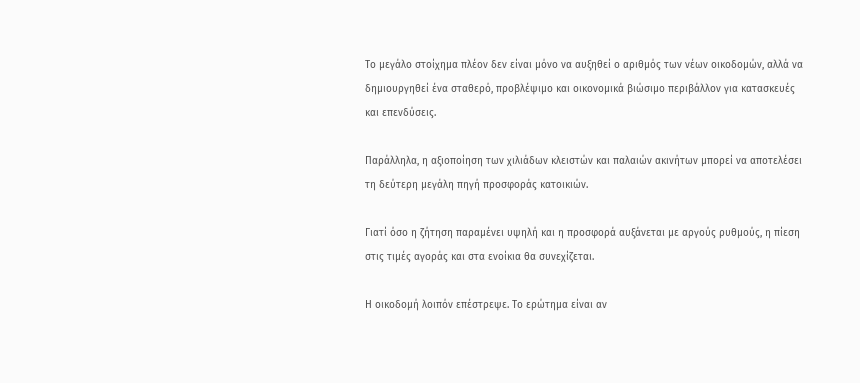Το μεγάλο στοίχημα πλέον δεν είναι μόνο να αυξηθεί ο αριθμός των νέων οικοδομών, αλλά να δημιουργηθεί ένα σταθερό, προβλέψιμο και οικονομικά βιώσιμο περιβάλλον για κατασκευές και επενδύσεις.

Παράλληλα, η αξιοποίηση των χιλιάδων κλειστών και παλαιών ακινήτων μπορεί να αποτελέσει τη δεύτερη μεγάλη πηγή προσφοράς κατοικιών.

Γιατί όσο η ζήτηση παραμένει υψηλή και η προσφορά αυξάνεται με αργούς ρυθμούς, η πίεση στις τιμές αγοράς και στα ενοίκια θα συνεχίζεται.

Η οικοδομή λοιπόν επέστρεψε. Το ερώτημα είναι αν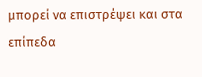μπορεί να επιστρέψει και στα επίπεδα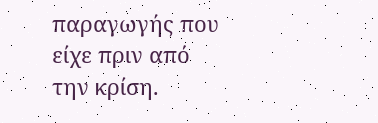παραγωγής που είχε πριν από την κρίση.